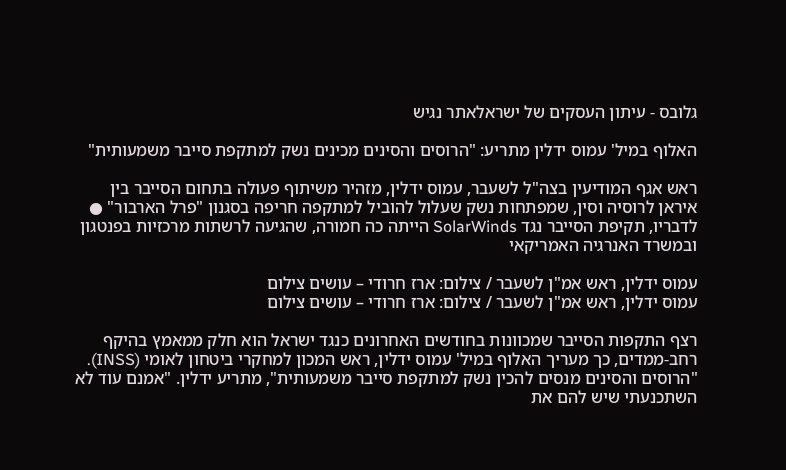גלובס - עיתון העסקים של ישראלאתר נגיש

האלוף במיל' עמוס ידלין מתריע: "הרוסים והסינים מכינים נשק למתקפת סייבר משמעותית"

ראש אגף המודיעין בצה"ל לשעבר, עמוס ידלין, מזהיר משיתוף פעולה בתחום הסייבר בין איראן לרוסיה וסין, שמפתחות נשק שעלול להוביל למתקפה חריפה בסגנון "פרל הארבור" ● לדבריו, תקיפת הסייבר נגד SolarWinds הייתה כה חמורה, שהגיעה לרשתות מרכזיות בפנטגון ובמשרד האנרגיה האמריקאי

עמוס ידלין, ראש אמ"ן לשעבר / צילום: ארז חרודי – עושים צילום
עמוס ידלין, ראש אמ"ן לשעבר / צילום: ארז חרודי – עושים צילום

רצף התקפות הסייבר שמכוונות בחודשים האחרונים כנגד ישראל הוא חלק ממאמץ בהיקף רחב-ממדים, כך מעריך האלוף במיל' עמוס ידלין, ראש המכון למחקרי ביטחון לאומי (INSS). "הרוסים והסינים מנסים להכין נשק למתקפת סייבר משמעותית", מתריע ידלין. "אמנם עוד לא השתכנעתי שיש להם את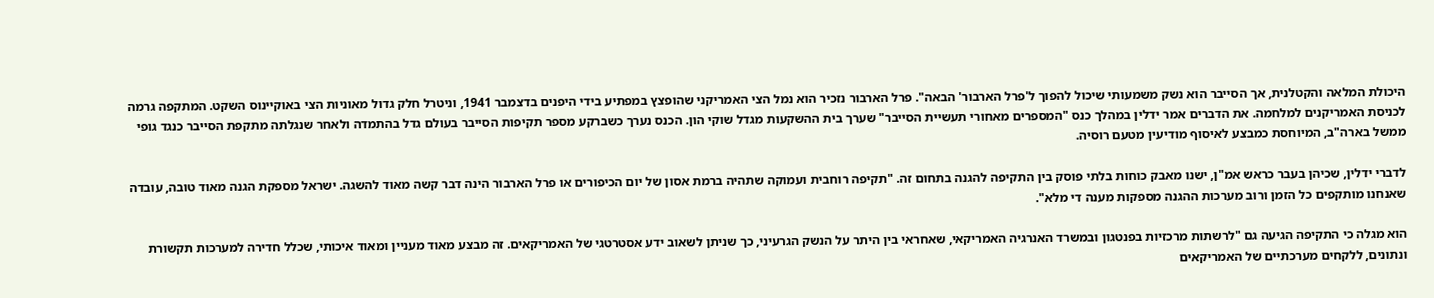היכולת המלאה והקטלנית, אך הסייבר הוא נשק משמעותי שיכול להפוך ל'פרל הארבור' הבאה". פרל הארבור נזכיר הוא נמל הצי האמריקני שהופצץ במפתיע בידי היפנים בדצמבר 1941, וניטרל חלק גדול מאוניות הצי באוקיינוס השקט. המתקפה גרמה לכניסת האמריקנים למלחמה. את הדברים אמר ידלין במהלך כנס "המספרים מאחורי תעשיית הסייבר" שערך בית ההשקעות מגדל שוקי הון. הכנס נערך כשברקע מספר תקיפות הסייבר בעולם גדל בהתמדה ולאחר שנגלתה מתקפת הסייבר כנגד גופי ממשל בארה"ב, המיוחסת כמבצע לאיסוף מודיעין מטעם רוסיה.

לדברי ידלין, שכיהן בעבר כראש אמ"ן, ישנו מאבק כוחות בלתי פוסק בין התקיפה להגנה בתחום זה. "תקיפה רוחבית ועמוקה שתהיה ברמת אסון של יום הכיפורים או פרל הארבור הינה דבר קשה מאוד להשגה. ישראל מספקת הגנה מאוד טובה, עובדה שאנחנו מותקפים כל הזמן ורוב מערכות ההגנה מספקות מענה די מלא".

הוא מגלה כי התקיפה הגיעה גם "לרשתות מרכזיות בפנטגון ובמשרד האנרגיה האמריקאי, שאחראי בין היתר על הנשק הגרעיני, כך שניתן לשאוב ידע אסטרטגי של האמריקאים. זה מבצע מאוד מעניין ומאוד איכותי, שכלל חדירה למערכות תקשורת ונתונים, ללקחים מערכתיים של האמריקאים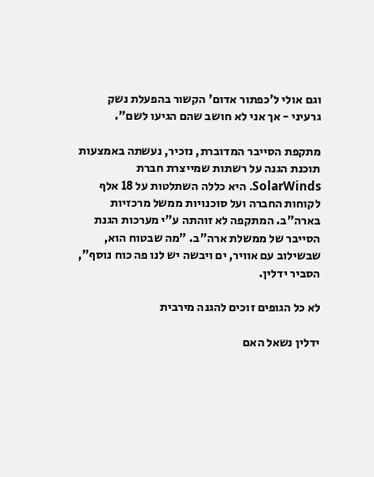וגם אולי ל'כפתור אדום' הקשור בהפעלת נשק גרעיני - אך אני לא חושב שהם הגיעו לשם".

מתקפת הסייבר המדוברת, נזכיר, נעשתה באמצעות תוכנת הגנה על רשתות שמייצרת חברת SolarWinds. היא כללה השתלטות על 18 אלף לקוחות החברה ועל סוכנויות ממשל מרכזיות בארה"ב. המתקפה לא זוהתה ע"י מערכות הגנת הסייבר של ממשלת ארה"ב. "מה שבטוח הוא, שבשילוב עם אוויר, ים ויבשה יש לנו פה כוח נוסף", הסביר ידלין.

לא כל הגופים זוכים להגנה מירבית

ידלין נשאל האם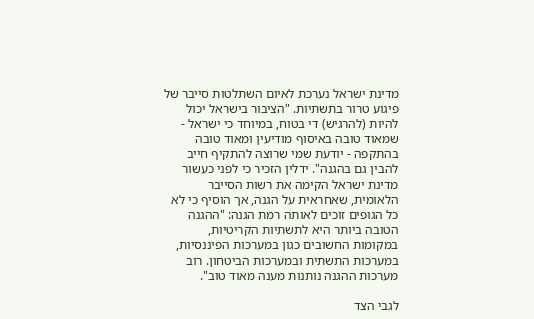מדינת ישראל נערכת לאיום השתלטות סייבר של פיגוע טרור בתשתיות. "הציבור בישראל יכול להיות (להרגיש) די בטוח, במיוחד כי ישראל - שמאוד טובה באיסוף מודיעין ומאוד טובה בהתקפה - יודעת שמי שרוצה להתקיף חייב להבין גם בהגנה". ידלין הזכיר כי לפני כעשור מדינת ישראל הקימה את רשות הסייבר הלאומית, שאחראית על הגנה, אך הוסיף כי לא כל הגופים זוכים לאותה רמת הגנה: "ההגנה הטובה ביותר היא לתשתיות הקריטיות, במקומות החשובים כגון במערכות הפיננסיות, במערכות התשתית ובמערכות הביטחון. רוב מערכות ההגנה נותנות מענה מאוד טוב".

לגבי הצד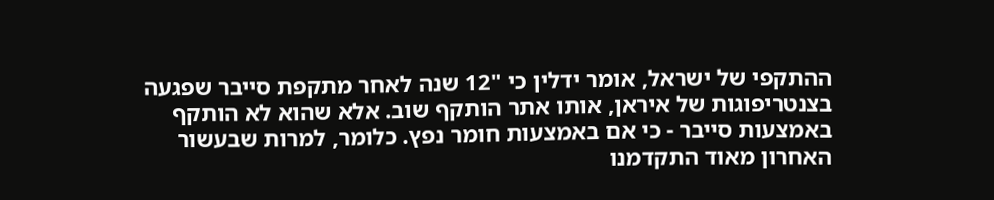ההתקפי של ישראל, אומר ידלין כי "12 שנה לאחר מתקפת סייבר שפגעה בצנטריפוגות של איראן, אותו אתר הותקף שוב. אלא שהוא לא הותקף באמצעות סייבר - כי אם באמצעות חומר נפץ. כלומר, למרות שבעשור האחרון מאוד התקדמנו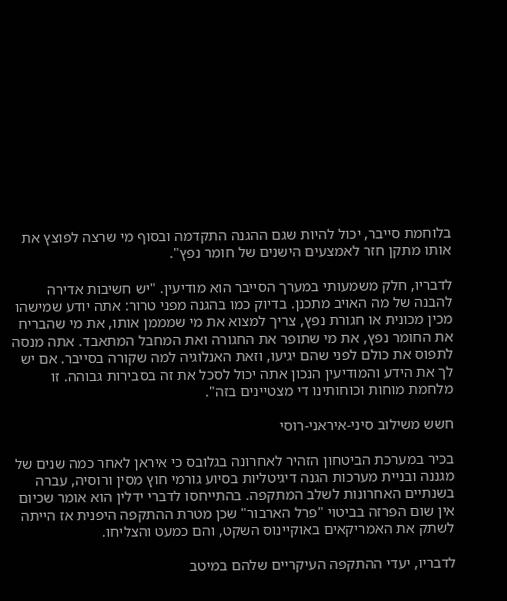בלוחמת סייבר, יכול להיות שגם ההגנה התקדמה ובסוף מי שרצה לפוצץ את אותו מתקן חזר לאמצעים הישנים של חומר נפץ".

לדבריו, חלק משמעותי במערך הסייבר הוא מודיעין. "יש חשיבות אדירה להבנה של מה האויב מתכנן. בדיוק כמו בהגנה מפני טרור: אתה יודע שמישהו מכין מכונית או חגורת נפץ, צריך למצוא את מי שמממן אותו, את מי שהבריח את החומר נפץ, את מי שתופר את החגורה ואת המחבל המתאבד. אתה מנסה לתפוס את כולם לפני שהם יגיעו, וזאת האנלוגיה למה שקורה בסייבר. אם יש לך את הידע והמודיעין הנכון אתה יכול לסכל את זה בסבירות גבוהה. זו מלחמת מוחות וכוחותינו די מצטיינים בזה".

חשש משילוב סיני-איראני-רוסי

בכיר במערכת הביטחון הזהיר לאחרונה בגלובס כי איראן לאחר כמה שנים של מגננה ובניית מערכות הגנה דיגיטליות בסיוע גורמי חוץ מסין ורוסיה, עברה בשנתיים האחרונות לשלב המתקפה. בהתייחסו לדברי ידלין הוא אומר שכיום אין שום הפרזה בביטוי "פרל הארבור" שכן מטרת ההתקפה היפנית אז הייתה לשתק את האמריקאים באוקיינוס השקט, והם כמעט והצליחו.

לדבריו, יעדי ההתקפה העיקריים שלהם במיטב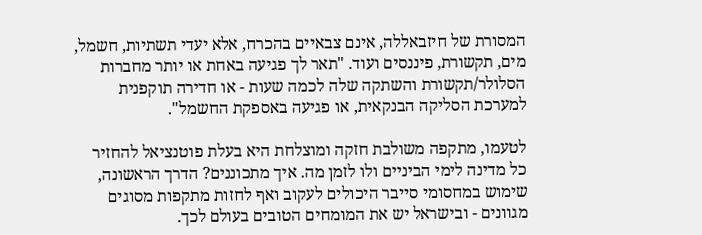המסורת של חיזבאללה, אינם צבאיים בהכרח, אלא יעדי תשתיות, חשמל, מים, תקשורת, פיננסים ועוד. "תאר לך פגיעה באחת או יותר מחברות הסלולר/תקשורת והשתקה שלה לכמה שעות - או חדירה תוקפנית למערכת הסליקה הבנקאית, או פגיעה באספקת החשמל".

לטעמו, מתקפה משולבת חזקה ומוצלחת היא בעלת פוטנציאל להחזיר כל מדינה לימי הביניים ולו לזמן מה. איך מתכוננים? הדרך הראשונה, שימוש במחסומי סייבר היכולים לעקוב ואף לחזות מתקפות מסוגים מגוונים - ובישראל יש את המומחים הטובים בעולם לכך.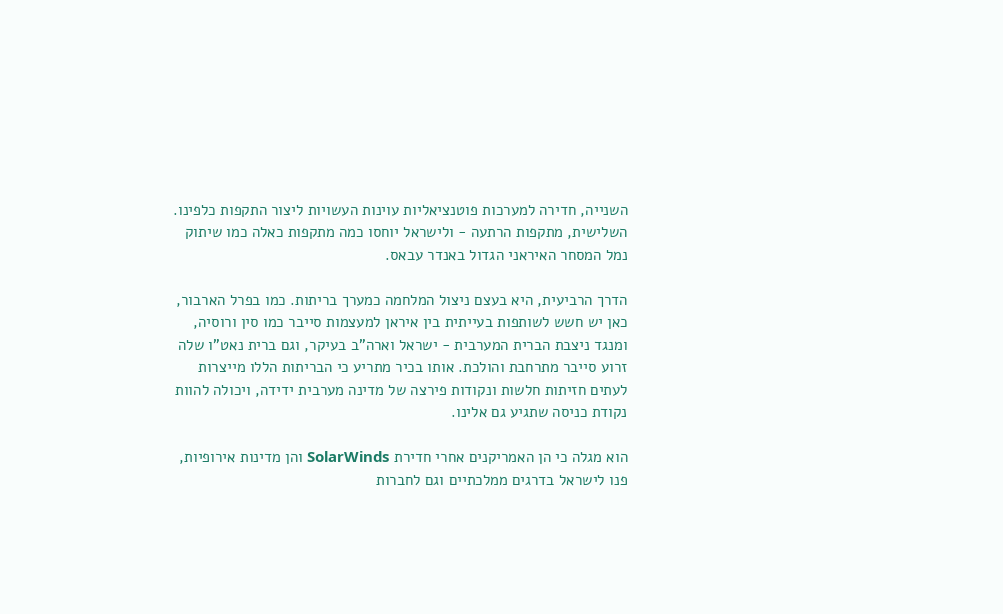השנייה, חדירה למערכות פוטנציאליות עוינות העשויות ליצור התקפות כלפינו.
השלישית, מתקפות הרתעה - ולישראל יוחסו כמה מתקפות כאלה כמו שיתוק נמל המסחר האיראני הגדול באנדר עבאס.

הדרך הרביעית, היא בעצם ניצול המלחמה כמערך בריתות. כמו בפרל הארבור, כאן יש חשש לשותפות בעייתית בין איראן למעצמות סייבר כמו סין ורוסיה, ומנגד ניצבת הברית המערבית - ישראל וארה"ב בעיקר, וגם ברית נאט"ו שלה זרוע סייבר מתרחבת והולכת. אותו בכיר מתריע כי הבריתות הללו מייצרות לעתים חזיתות חלשות ונקודות פירצה של מדינה מערבית ידידה, ויכולה להוות נקודת כניסה שתגיע גם אלינו.

הוא מגלה כי הן האמריקנים אחרי חדירת SolarWinds והן מדינות אירופיות, פנו לישראל בדרגים ממלכתיים וגם לחברות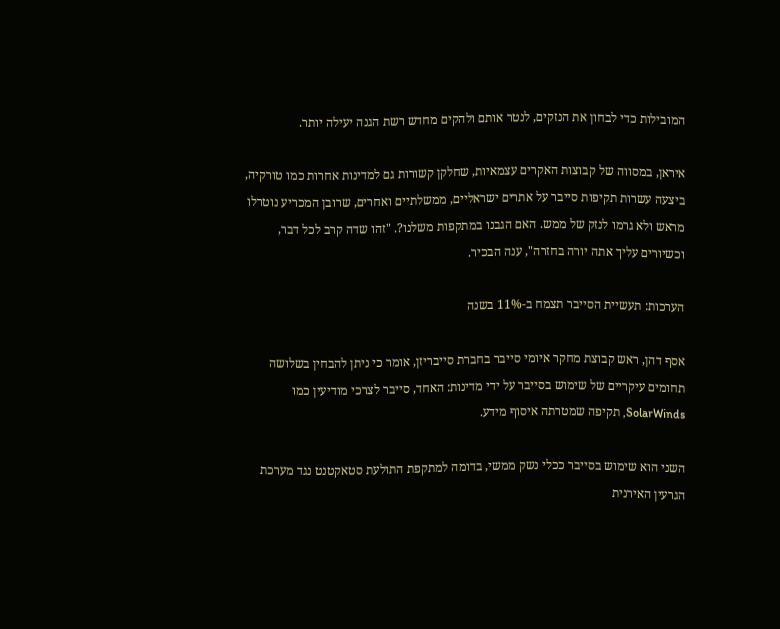המובילות כדי לבחון את הנזקים, לנטר אותם ולהקים מחדש רשת הגנה יעילה יותר.

איראן, במסווה של קבוצות האקרים עצמאיות, שחלקן קשורות גם למדינות אחרות כמו טורקיה, ביצעה עשרות תקיפות סייבר על אתרים ישראליים, ממשלתיים ואחרים, שרובן המכריע נוטרלו מראש ולא גרמו לנזק של ממש. האם הגבנו במתקפות משלנו?. "זהו שדה קרב לכל דבר, וכשיורים עליך אתה יורה בחזרה", ענה הבכיר.

הערכות: תעשיית הסייבר תצמח ב-11% בשנה

אסף דהן, ראש קבוצת מחקר איומי סייבר בחברת סייבריזן, אומר כי ניתן להבחין בשלושה תחומים עיקריים של שימוש בסייבר על ידי מדינות: האחד, סייבר לצרכי מודיעין כמו SolarWinds, תקיפה שמטרתה איסוף מידע.

השני הוא שימוש בסייבר ככלי נשק ממשי, בדומה למתקפת התולעת סטאקטנט נגד מערכת הגרעין האירנית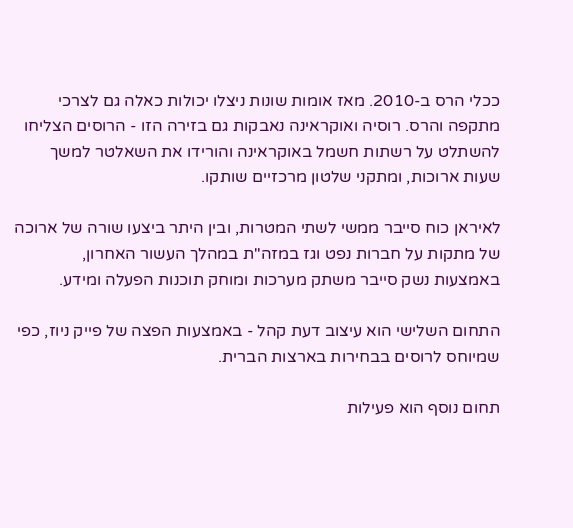ככלי הרס ב-2010. מאז אומות שונות ניצלו יכולות כאלה גם לצרכי מתקפה והרס. רוסיה ואוקראינה נאבקות גם בזירה הזו - הרוסים הצליחו להשתלט על רשתות חשמל באוקראינה והורידו את השאלטר למשך שעות ארוכות, ומתקני שלטון מרכזיים שותקו.

לאיראן כוח סייבר ממשי לשתי המטרות, ובין היתר ביצעו שורה של ארוכה של מתקות על חברות נפט וגז במזה"ת במהלך העשור האחרון, באמצעות נשק סייבר משתק מערכות ומוחק תוכנות הפעלה ומידע.

התחום השלישי הוא עיצוב דעת קהל - באמצעות הפצה של פייק ניוז, כפי שמיוחס לרוסים בבחירות בארצות הברית.

תחום נוסף הוא פעילות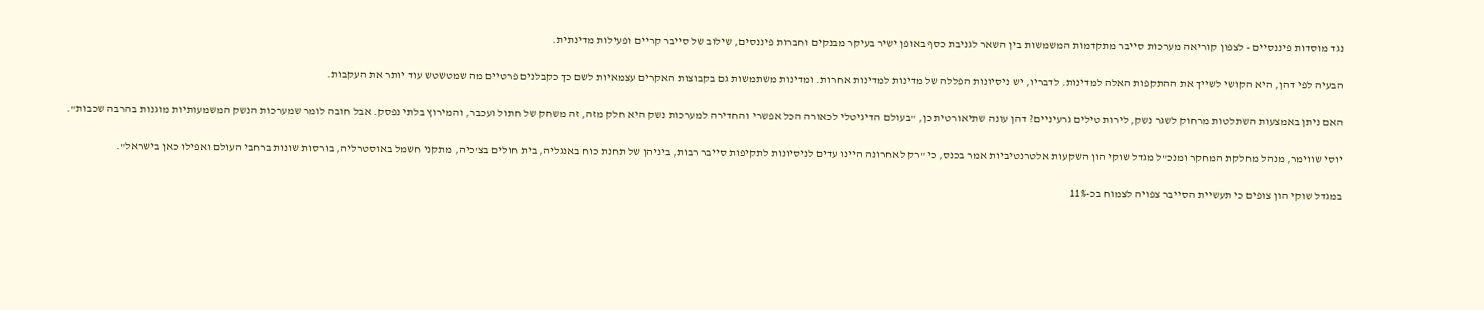נגד מוסדות פיננסיים - לצפון קוריאה מערכות סייבר מתקדמות המשמשות בין השאר לגניבת כסף באופן ישיר בעיקר מבנקים וחברות פיננסים, שילוב של סייבר קריים ופעילות מדינתית.

הבעיה לפי דהן, היא הקושי לשייך את ההתקפות האלה למדינות. לדבריו, יש ניסיונות הפללה של מדינות למדינות אחרות. ומדינות משתמשות גם בקבוצות האקרים עצמאיות לשם כך כקבלנים פרטיים מה שמטשטש עוד יותר את העקבות.

האם ניתן באמצעות השתלטות מרחוק לשגר נשק, לירות טילים גרעיניים? דהן עונה שתיאורטית כן, "בעולם הדיגיטלי לכאורה הכל אפשרי והחדירה למערכות נשק היא חלק מזה, זה משחק של חתול ועכבר, והמירוץ בלתי נפסק. אבל חובה לומר שמערכות הנשק המשמעותיות מוגנות בהרבה שכבות".

יוסי שווימר, מנהל מחלקת המחקר ומנכ"ל מגדל שוקי הון השקעות אלטרנטיביות אמר בכנס, כי "רק לאחרונה היינו עדים לניסיונות לתקיפות סייבר רבות, ביניהן של תחנת כוח באנגליה, בית חולים בצ'כיה, מתקני חשמל באוסטרליה, בורסות שונות ברחבי העולם ואפילו כאן בישראל".

במגדל שוקי הון צופים כי תעשיית הסייבר צפויה לצמוח בכ-11%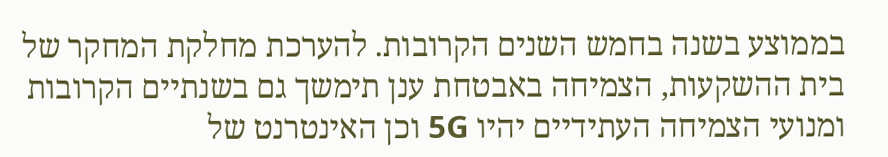בממוצע בשנה בחמש השנים הקרובות. להערכת מחלקת המחקר של בית ההשקעות, הצמיחה באבטחת ענן תימשך גם בשנתיים הקרובות ומנועי הצמיחה העתידיים יהיו 5G וכן האינטרנט של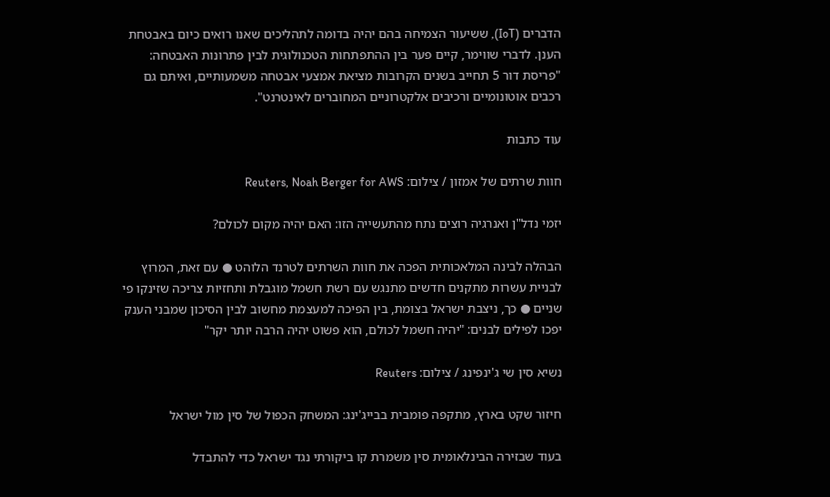הדברים (IoT), ששיעור הצמיחה בהם יהיה בדומה לתהליכים שאנו רואים כיום באבטחת הענן. לדברי שווימר, קיים פער בין ההתפתחות הטכנולוגית לבין פתרונות האבטחה: "פריסת דור 5 תחייב בשנים הקרובות מציאת אמצעי אבטחה משמעותיים, ואיתם גם רכבים אוטונומיים ורכיבים אלקטרוניים המחוברים לאינטרנט".

עוד כתבות

חוות שרתים של אמזון / צילום: Reuters, Noah Berger for AWS

יזמי נדל"ן ואנרגיה רוצים נתח מהתעשייה הזו: האם יהיה מקום לכולם?

הבהלה לבינה המלאכותית הפכה את חוות השרתים לטרנד הלוהט ● עם זאת, המרוץ לבניית עשרות מתקנים חדשים מתנגש עם רשת חשמל מוגבלת ותחזיות צריכה שזינקו פי שניים ● כך, ניצבת ישראל בצומת, בין הפיכה למעצמת מחשוב לבין הסיכון שמבני הענק יפכו לפילים לבנים: "יהיה חשמל לכולם, הוא פשוט יהיה הרבה יותר יקר"

נשיא סין שי ג'ינפינג / צילום: Reuters

חיזור שקט בארץ, מתקפה פומבית בבייג'ינג: המשחק הכפול של סין מול ישראל

בעוד שבזירה הבינלאומית סין משמרת קו ביקורתי נגד ישראל כדי להתבדל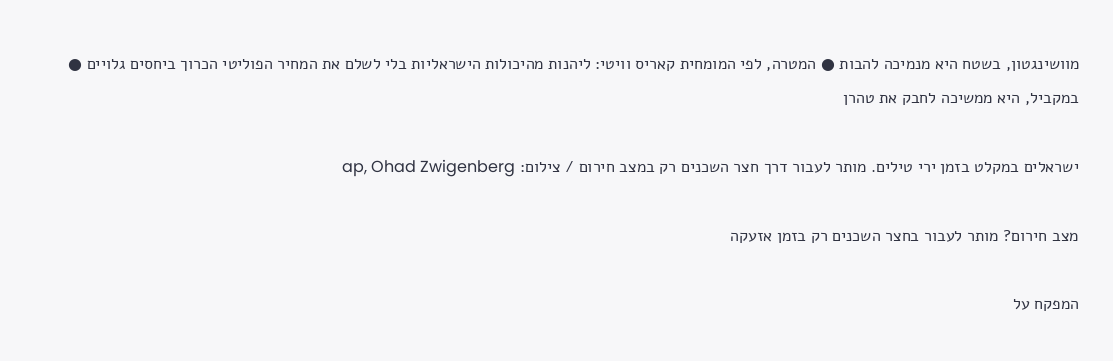מוושינגטון, בשטח היא מנמיכה להבות ● המטרה, לפי המומחית קאריס וויטי: ליהנות מהיכולות הישראליות בלי לשלם את המחיר הפוליטי הכרוך ביחסים גלויים ● במקביל, היא ממשיכה לחבק את טהרן

ישראלים במקלט בזמן ירי טילים. מותר לעבור דרך חצר השכנים רק במצב חירום / צילום: ap, Ohad Zwigenberg

מצב חירום? מותר לעבור בחצר השכנים רק בזמן אזעקה

המפקח על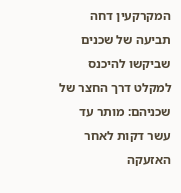המקרקעין דחה תביעה של שכנים שביקשו להיכנס למקלט דרך החצר של שכניהם: מותר עד עשר דקות לאחר האזעקה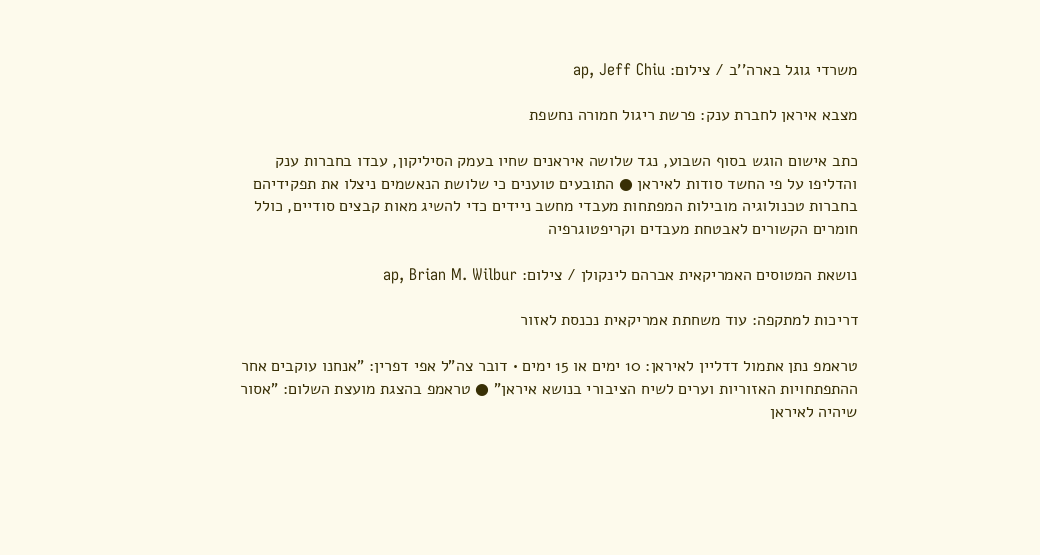משרדי גוגל בארה''ב / צילום: ap, Jeff Chiu

מצבא איראן לחברת ענק: פרשת ריגול חמורה נחשפת

כתב אישום הוגש בסוף השבוע, נגד שלושה איראנים שחיו בעמק הסיליקון, עבדו בחברות ענק והדליפו על פי החשד סודות לאיראן ● התובעים טוענים כי שלושת הנאשמים ניצלו את תפקידיהם בחברות טכנולוגיה מובילות המפתחות מעבדי מחשב ניידים כדי להשיג מאות קבצים סודיים, כולל חומרים הקשורים לאבטחת מעבדים וקריפטוגרפיה

נושאת המטוסים האמריקאית אברהם לינקולן / צילום: ap, Brian M. Wilbur

דריכות למתקפה: עוד משחתת אמריקאית נכנסת לאזור

טראמפ נתן אתמול דדליין לאיראן: 10 ימים או 15 ימים • דובר צה"ל אפי דפרין: "אנחנו עוקבים אחר ההתפתחויות האזוריות וערים לשיח הציבורי בנושא איראן" ● טראמפ בהצגת מועצת השלום: "אסור שיהיה לאיראן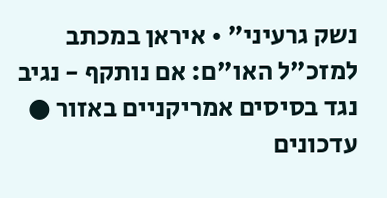נשק גרעיני" • איראן במכתב למזכ"ל האו"ם: אם נותקף - נגיב נגד בסיסים אמריקניים באזור ● עדכונים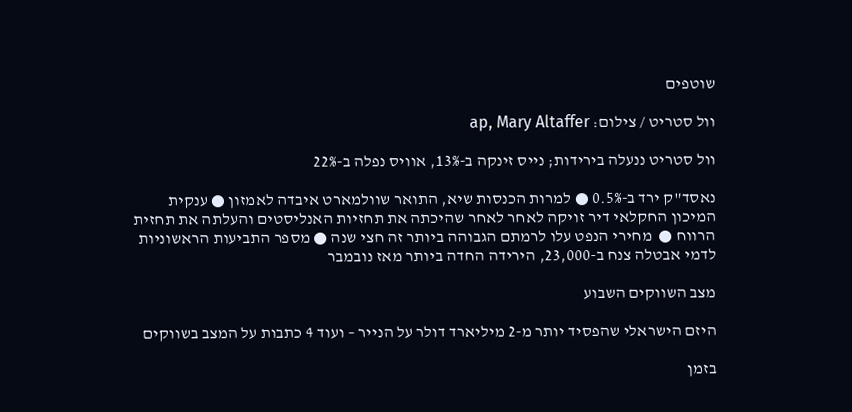שוטפים

וול סטריט / צילום: ap, Mary Altaffer

וול סטריט ננעלה בירידות; נייס זינקה ב-13%, אוויס נפלה ב-22%

נאסד"ק ירד ב-0.5% ● למרות הכנסות שיא, התואר שוולמארט איבדה לאמזון ● ענקית המיכון החקלאי דיר זויקה לאחר לאחר שהיכתה את תחזיות האנליסטים והעלתה את תחזית הרווח ●  מחירי הנפט עלו לרמתם הגבוהה ביותר זה חצי שנה ● מספר התביעות הראשוניות לדמי אבטלה צנח ב-23,000, הירידה החדה ביותר מאז נובמבר

מצב השווקים השבוע

היזם הישראלי שהפסיד יותר מ-2 מיליארד דולר על הנייר – ועוד 4 כתבות על המצב בשווקים

בזמן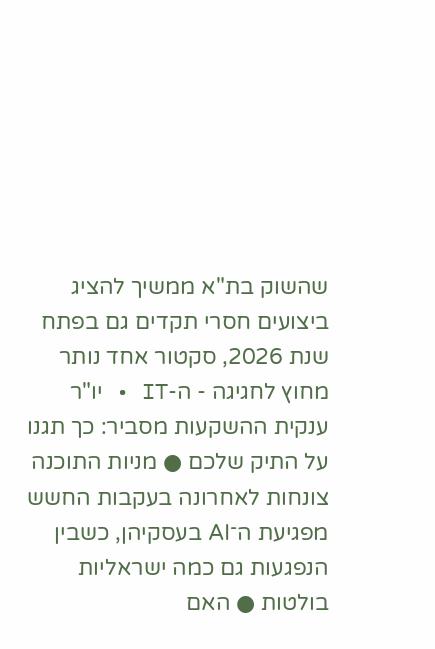שהשוק בת"א ממשיך להציג ביצועים חסרי תקדים גם בפתח שנת 2026, סקטור אחד נותר מחוץ לחגיגה - ה-IT • יו"ר ענקית ההשקעות מסביר: כך תגנו על התיק שלכם ● מניות התוכנה צונחות לאחרונה בעקבות החשש מפגיעת ה־AI בעסקיהן, כשבין הנפגעות גם כמה ישראליות בולטות ● האם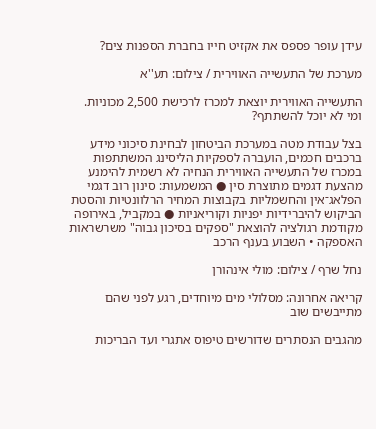עידן עופר פספס את אקזיט חייו בחברת הספנות צים?

מערכת של התעשייה האווירית / צילום: תע''א

התעשייה האווירית יוצאת למכרז לרכישת 2,500 מכוניות. ומי לא יוכל להשתתף?

בצל עבודת מטה במערכת הביטחון לבחינת סיכוני מידע ברכבים חכמים, הועברה לספקיות הליסינג המשתתפות במכרז של התעשייה האווירית הנחיה לא רשמית להימנע מהצעת דגמים מתוצרת סין ● המשמעות: סינון רוב דגמי הפלאג־אין והחשמליות בקבוצות המחיר הרלוונטיות והסטת הביקוש להיברידיות יפניות וקוריאניות ● במקביל, באירופה מקודמת רגולציה להוצאת "ספקים בסיכון גבוה" משרשראות האספקה • השבוע בענף הרכב

נחל שרף / צילום: מולי אינהורן

קריאה אחרונה: מסלולי מים מיוחדים, רגע לפני שהם מתייבשים שוב

מהגבים הנסתרים שדורשים טיפוס אתגרי ועד הבריכות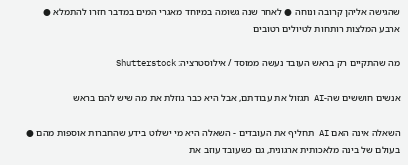שהגישה אליהן קרובה ונוחה ● לאחר שנה גשומה במיוחד מאגרי המים במדבר חזרו להתמלא ● ארבע המלצות רותחות לטיולים רטובים

מה שהתקיים רק בראש העובד נעשה ממוסד / אילוסטרציה: Shutterstock

אנשים חוששים שה-AI תגזול את עבודתם, אבל היא כבר גוזלת את מה שיש להם בראש

השאלה אינה האם AI תחליף את העובדים - השאלה היא מי ישלוט בידע שהחברות אוספות מהם ● בעולם של בינה מלאכותית ארגונית, גם כשעובד עוזב את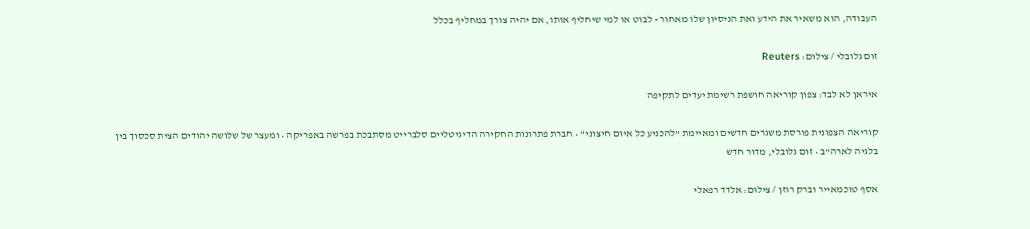העבודה, הוא משאיר את הידע ואת הניסיון שלו מאחור - לבוט או למי שיחליף אותו, אם יהיה צורך במחליף בכלל

זום גלובלי / צילום: Reuters

איראן לא לבד: צפון קוריאה חושפת רשימת יעדים לתקיפה

קוריאה הצפונית פורסת משגרים חדשים ומאיימת "להכניע כל איום חיצוני" • חברת פתרונות החקירה הדיגיטליים סלברייט מסתבכת בפרשה באפריקה • ומעצר של שלושה יהודים הצית סכסוך בין בלגיה לארה"ב • זום גלובלי, מדור חדש

אסף טוכמאייר וברק רוזן / צילום: אלדד רפאלי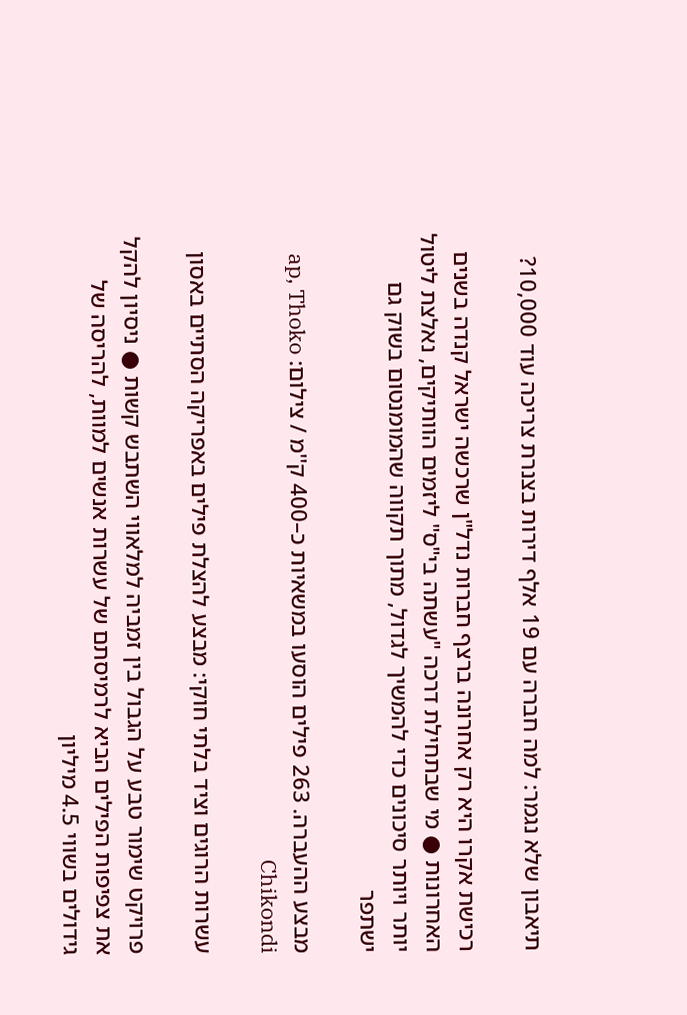תיאבון שלא נגמר: למה חברה עם 19 אלף דירות בצנרת צריכה עוד 10,000?

רכישת אקרו היא רק אחרונה ברצף חברות נדל"ן שרכשה ישראל קנדה בשנים האחרונות ● מי שבתחילת דרכה "עשתה בי"ס" ליזמים הוותיקים, נאלצת ליטול יותר ויותר סיכונים כדי להמשיך לגדול, מתוך תקווה שהמומנטום בשוק גם ישתפר

מבצע ההעברה. 263 פילים הוסעו במשאיות כ–400 ק''מ / צילום: ap, Thoko Chikondi

עשרות הרוגים וציד בלתי חוקי: מבצע להצלת פילים באפריקה הסתיים באסון

פרויקט שימור טבע על הגבול בין זמביה למלאווי השתבש קשות ● ניסיון להקל את צפיפות הפילים הביא לרמיסתם של עשרות אנשים למוות, להריסה של גידולים בשווי 4.5 מיליון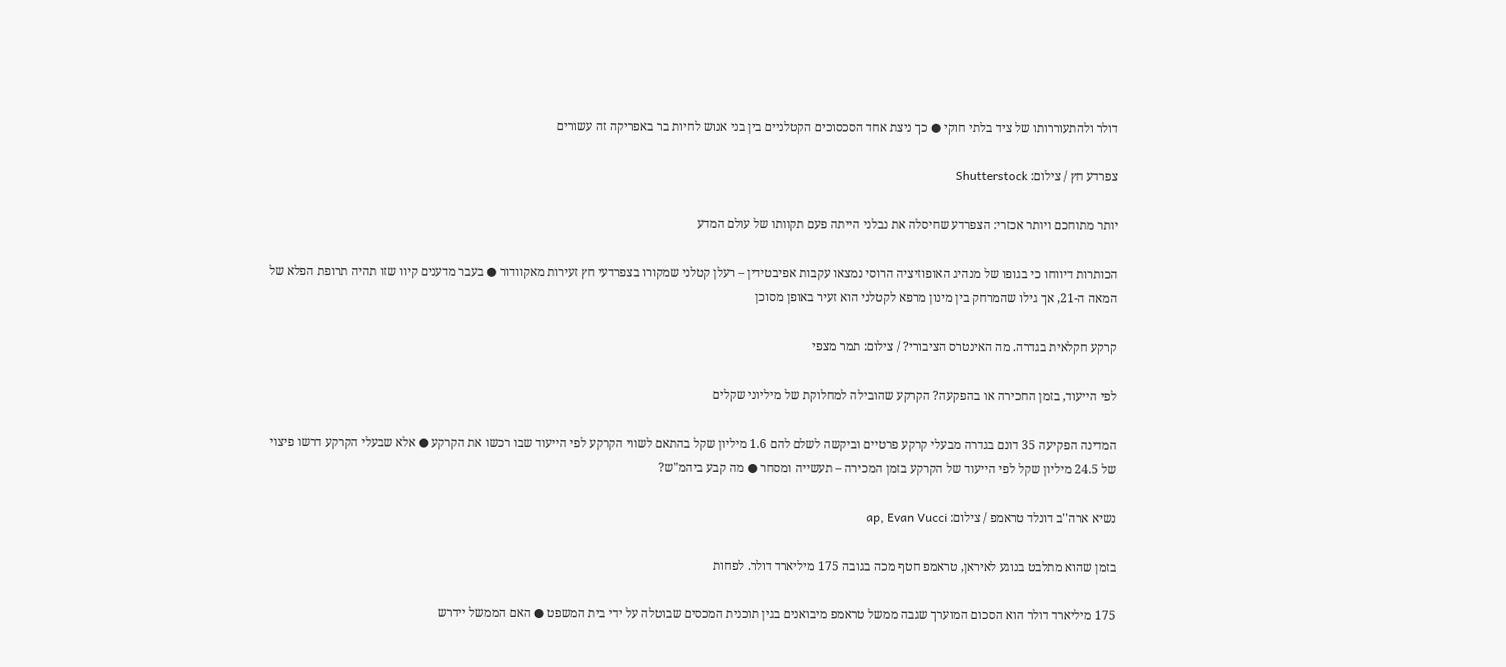דולר ולהתעוררותו של ציד בלתי חוקי ● כך ניצת אחד הסכסוכים הקטלניים בין בני אנוש לחיות בר באפריקה זה עשורים

צפרדע חץ / צילום: Shutterstock

יותר מתוחכם ויותר אכזרי: הצפרדע שחיסלה את נבלני הייתה פעם תקוותו של עולם המדע

הכותרות דיווחו כי בגופו של מנהיג האופוזיציה הרוסי נמצאו עקבות אפיבטידין – רעלן קטלני שמקורו בצפרדעי חץ זעירות מאקוודור ● בעבר מדענים קיוו שזו תהיה תרופת הפלא של המאה ה-21, אך גילו שהמרחק בין מינון מרפא לקטלני הוא זעיר באופן מסוכן

קרקע חקלאית בגדרה. מה האינטרס הציבורי? / צילום: תמר מצפי

לפי הייעוד, בזמן החכירה או בהפקעה? הקרקע שהובילה למחלוקת של מיליוני שקלים

המדינה הפקיעה 35 דונם בגדרה מבעלי קרקע פרטיים וביקשה לשלם להם 1.6 מיליון שקל בהתאם לשווי הקרקע לפי הייעוד שבו רכשו את הקרקע ● אלא שבעלי הקרקע דרשו פיצוי של 24.5 מיליון שקל לפי הייעוד של הקרקע בזמן המכירה – תעשייה ומסחר ● מה קבע ביהמ"ש?

נשיא ארה''ב דונלד טראמפ / צילום: ap, Evan Vucci

בזמן שהוא מתלבט בנוגע לאיראן, טראמפ חטף מכה בגובה 175 מיליארד דולר. לפחות

175 מיליארד דולר הוא הסכום המוערך שגבה ממשל טראמפ מיבואנים בגין תוכנית המכסים שבוטלה על ידי בית המשפט ● האם הממשל יידרש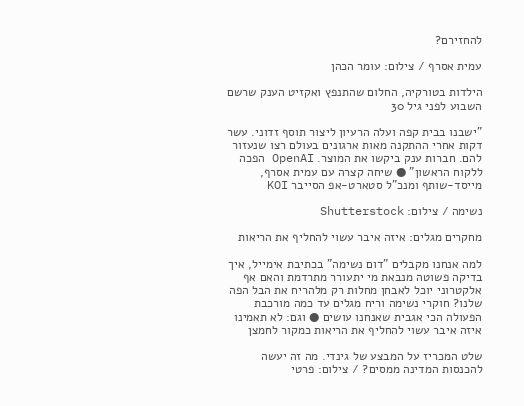להחזירם?

עמית אסרף / צילום: עומר הכהן

הילדות בטורקיה, החלום שהתנפץ ואקזיט הענק שרשם השבוע לפני גיל 30

"ישבנו בבית קפה ועלה הרעיון ליצור תוסף זדוני. עשר דקות אחרי ההתקנה מאות ארגונים בעולם רצו שנעזור להם. חברות ענק ביקשו את המוצר. OpenAI הפכה ללקוח הראשון" ● שיחה קצרה עם עמית אסרף, מייסד-שותף ומנכ"ל סטארט-אפ הסייבר KOI

נשימה / צילום: Shutterstock

מחקרים מגלים: איזה איבר עשוי להחליף את הריאות

למה אנחנו מקבלים "דום נשימה" בכתיבת אימייל, איך בדיקה פשוטה מנבאת מי יתעורר מתרדמת והאם אף אלקטרוני יוכל לאבחן מחלות רק מלהריח את הבל הפה שלנו? חוקרי נשימה וריח מגלים עד כמה מורכבת הפעולה הכי אגבית שאנחנו עושים ● וגם: לא תאמינו איזה איבר עשוי להחליף את הריאות כמקור לחמצן

שלט המכריז על המבצע של גינדי. מה זה יעשה להכנסות המדינה ממסים? / צילום: פרטי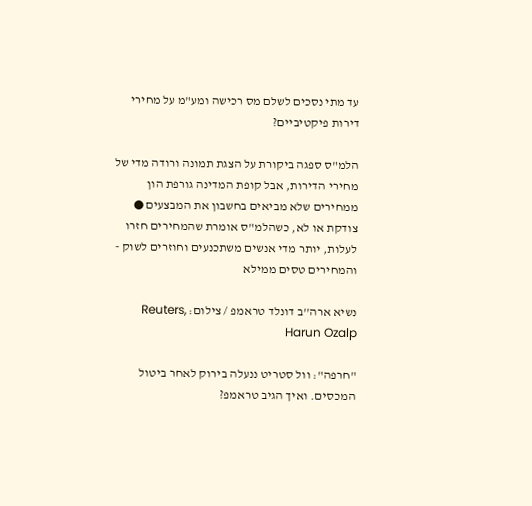עד מתי נסכים לשלם מס רכישה ומע"מ על מחירי דירות פיקטיביים?

הלמ"ס ספגה ביקורת על הצגת תמונה ורודה מדי של מחירי הדירות, אבל קופת המדינה גורפת הון ממחירים שלא מביאים בחשבון את המבצעים ● צודקת או לא, כשהלמ"ס אומרת שהמחירים חזרו לעלות, יותר מדי אנשים משתכנעים וחוזרים לשוק - והמחירים טסים ממילא

נשיא ארה''ב דונלד טראמפ / צילום: Reuters, Harun Ozalp

"חרפה": וול סטריט ננעלה בירוק לאחר ביטול המכסים. ואיך הגיב טראמפ?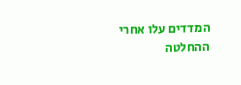המדדים עלו אחרי ההחלטה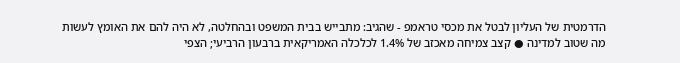הדרמטית של העליון לבטל את מכסי טראמפ - שהגיב: מתבייש בבית המשפט ובהחלטה, לא היה להם את האומץ לעשות מה שטוב למדינה ● קצב צמיחה מאכזב של 1.4% לכלכלה האמריקאית ברבעון הרביעי; הצפי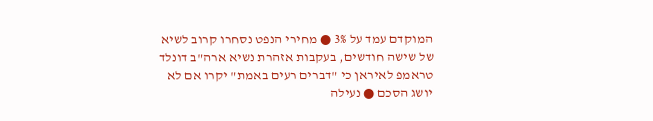המוקדם עמד על 3% ● מחירי הנפט נסחרו קרוב לשיא של שישה חודשים, בעקבות אזהרת נשיא ארה"ב דונלד טראמפ לאיראן כי "דברים רעים באמת" יקרו אם לא יושג הסכם ● נעילה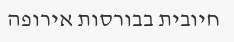חיובית בבורסות אירופה